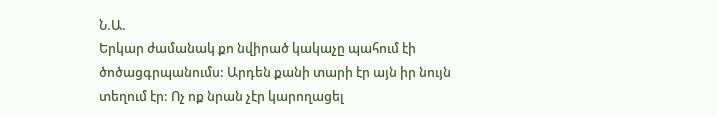Ն.Ա.
Երկար ժամանակ քո նվիրած կակաչը պահում էի ծոծացգրպանումս: Արդեն քանի տարի էր այն իր նույն տեղում էր: Ոչ ոք նրան չէր կարողացել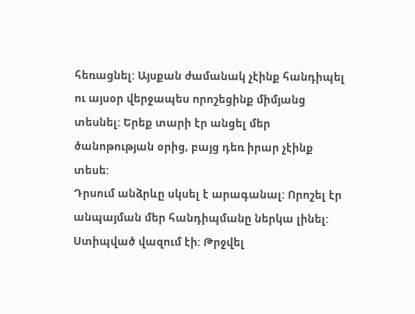հեռացնել: Այսքան ժամանակ չէինք հանդիպել ու այսօր վերջապես որոշեցինք միմյանց տեսնել: Երեք տարի էր անցել մեր ծանոթության օրից, բայց դեռ իրար չէինք տեսե:
Դրսում անձրևը սկսել է արագանալ: Որոշել էր անպայման մեր հանդիպմանը ներկա լինել: Ստիպված վազում էի: Թրջվել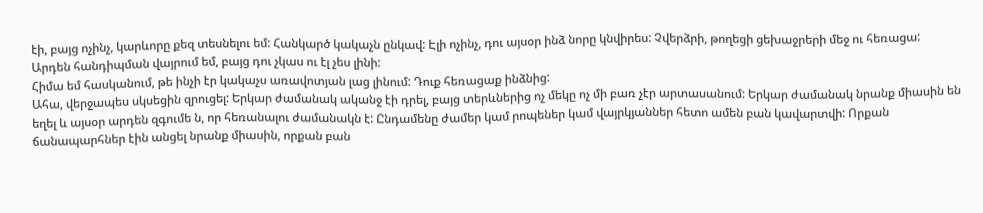էի, բայց ոչինչ, կարևորը քեզ տեսնելու եմ: Հանկարծ կակաչն ընկավ: Էլի ոչինչ, դու այսօր ինձ նորը կնվիրես: Չվերձրի, թողեցի ցեխաջրերի մեջ ու հեռացա:
Արդեն հանդիպման վայրում եմ, բայց դու չկաս ու էլ չես լինի:
Հիմա եմ հասկանում, թե ինչի էր կակաչս առավոտյան լաց լինում: Դուք հեռացաք ինձնից:
Ահա, վերջապես սկսեցին զրուցել: Երկար ժամանակ ականջ էի դրել, բայց տերևներից ոչ մեկը ոչ մի բառ չէր արտասանում: Երկար ժամանակ նրանք միասին են եղել և այսօր արդեն զգումե ն, որ հեռանալու ժամանակն է: Ընդամենը ժամեր կամ րոպեներ կամ վայրկյաններ հետո ամեն բան կավարտվի: Որքան ճանապարհներ էին անցել նրանք միասին, որքան բան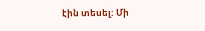էին տեսել: Մի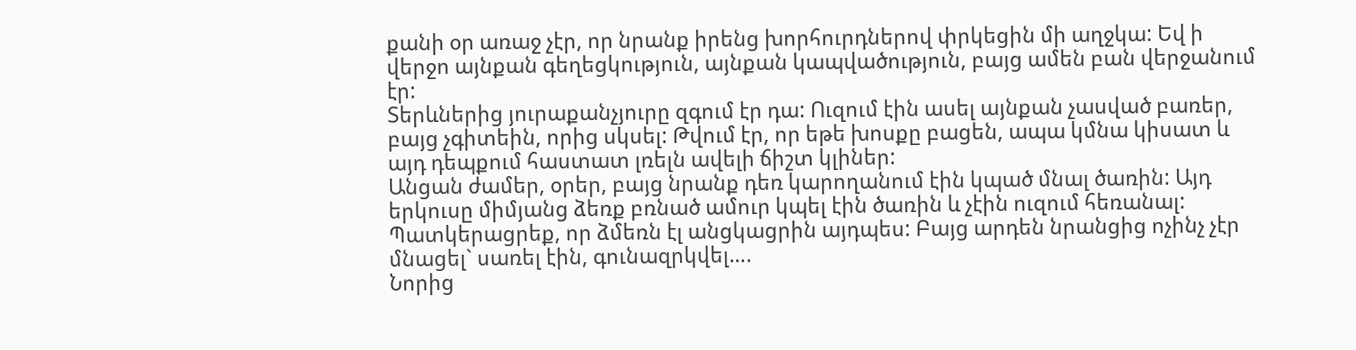քանի օր առաջ չէր, որ նրանք իրենց խորհուրդներով փրկեցին մի աղջկա: Եվ ի վերջո այնքան գեղեցկություն, այնքան կապվածություն, բայց ամեն բան վերջանում էր:
Տերևներից յուրաքանչյուրը զգում էր դա: Ուզում էին ասել այնքան չասված բառեր, բայց չգիտեին, որից սկսել: Թվում էր, որ եթե խոսքը բացեն, ապա կմնա կիսատ և այդ դեպքում հաստատ լռելն ավելի ճիշտ կլիներ:
Անցան ժամեր, օրեր, բայց նրանք դեռ կարողանում էին կպած մնալ ծառին: Այդ երկուսը միմյանց ձեռք բռնած ամուր կպել էին ծառին և չէին ուզում հեռանալ: Պատկերացրեք, որ ձմեռն էլ անցկացրին այդպես: Բայց արդեն նրանցից ոչինչ չէր մնացել` սառել էին, գունազրկվել….
Նորից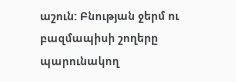աշուն: Բնության ջերմ ու բազմապիսի շողերը պարունակող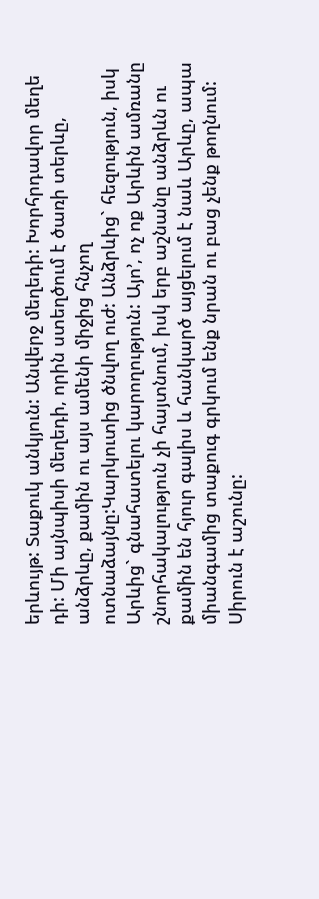երևույթ: Տաքուկ անկյուն: Անվերջ մեղեդի: Խորհրդավոր մեղե
դի: Մի այնպիսի մեղեդի, որին ստեղծում է ծառի տերևը, անձրևը, քամին ու այս ամենի միջից հնչող ոտնաձայնը:Կարկուտից ծնվող ուժ: Անձրևից` հեզություն, իսկ Արևից` գնահատելու կարողություն: Այո’, ոչ ոք Արևին ամռանը շնորհակալություն չի հայտնում, իսկ երբ աշնանը անձրևն ու քամին են հյուր գալիս և հանկարծ այցելում է նաև Արևը, ապա միանգամից տաքուգ գրկում ենք նրան ու բաց չենք թողնում:
Սիրուն է աշունը: